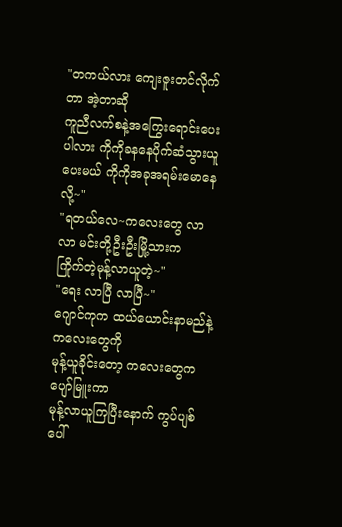"တကယ်လား ကျေးဇူးတင်လိုက်တာ အဲ့တာဆို
ကူညီလက်စနဲ့အကြွေးရောင်းပေးပါလား ကိုကိုခနနေပိုက်ဆံသွားယူပေးမယ် ကိုကိုအခုအရမ်းမောနေလို့~"
"ရတယ်လေ~ကလေးတွေ လာ လာ မင်းတို့ဦးဦးမြို့သားက
ကြိုက်တဲ့မုန့်လာယူတဲ့~"
"ရေး လာပြီ လာပြီ~"
ဂျောင်ကုက ထယ်ယောင်းနာမည်နဲ့ကလေးတွေကို
မုန့်ယူခိုင်းတော့ ကလေးတွေကပျော်မြူးကာ
မုန့်လာယူကြပြီးနောက် ကွပ်ပျစ်ပေါ်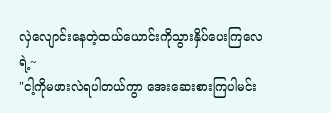လှဲလျောင်းနေတဲ့ထယ်ယောင်းကိုသွားနှိပ်ပေးကြလေရဲ့~
"ငါ့ကိုမဖားလဲရပါတယ်ကွာ အေးဆေးစားကြပါမင်း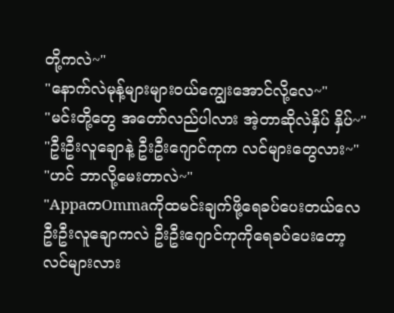တို့ကလဲ~"
"နောက်လဲမုန့်များများဝယ်ကျွေးအောင်လို့လေ~"
"မင်းတို့တွေ အတော်လည်ပါလား အဲ့တာဆိုလဲနှိပ် နှိပ်~"
"ဦးဦးလူချောနဲ့ ဦးဦးဂျောင်ကုက လင်များတွေလား~"
"ဟင် ဘာလို့မေးတာလဲ~"
"AppaကOmmaကိုထမင်းချက်ဖို့ရေခပ်ပေးတယ်လေ
ဦးဦးလူချောကလဲ ဦးဦးဂျောင်ကုကိုရေခပ်ပေးတော့
လင်များလား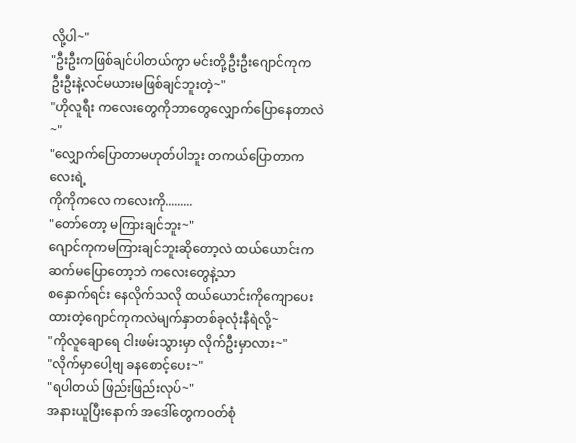လို့ပါ~"
"ဦးဦးကဖြစ်ချင်ပါတယ်ကွာ မင်းတို့ဦးဦးဂျောင်ကုက
ဦးဦးနဲ့လင်မယားမဖြစ်ချင်ဘူးတဲ့~"
"ဟိုလူရီး ကလေးတွေကိုဘာတွေလျှောက်ပြောနေတာလဲ~"
"လျှောက်ပြောတာမဟုတ်ပါဘူး တကယ်ပြောတာကလေးရဲ့
ကိုကိုကလေ ကလေးကို.........
"တော်တော့ မကြားချင်ဘူး~"
ဂျောင်ကုကမကြားချင်ဘူးဆိုတော့လဲ ထယ်ယောင်းက
ဆက်မပြောတော့ဘဲ ကလေးတွေနဲ့သာ
စနှောက်ရင်း နေလိုက်သလို ထယ်ယောင်းကိုကျောပေးထားတဲ့ဂျောင်ကုကလဲမျက်နှာတစ်ခုလုံးနီရဲလို့~
"ကိုလူချောရေ ငါးဖမ်းသွားမှာ လိုက်ဦးမှာလား~"
"လိုက်မှာပေါ့ဗျ ခနစောင့်ပေး~"
"ရပါတယ် ဖြည်းဖြည်းလုပ်~"
အနားယူပြီးနောက် အဒေါ်တွေကဝတ်စုံ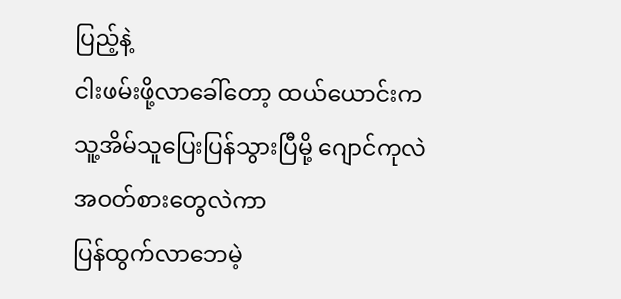ပြည့်နဲ့
ငါးဖမ်းဖို့လာခေါ်တော့ ထယ်ယောင်းက
သူ့အိမ်သူပြေးပြန်သွားပြီမို့ ဂျောင်ကုလဲအဝတ်စားတွေလဲကာ
ပြန်ထွက်လာဘေမဲ့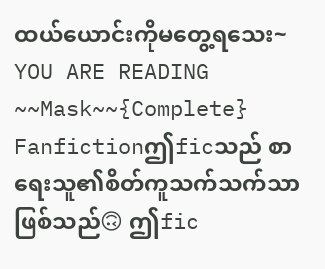ထယ်ယောင်းကိုမတွေ့ရသေး~
YOU ARE READING
~~Mask~~{Complete}
Fanfictionဤficသည် စာရေးသူ၏စိတ်ကူသက်သက်သာဖြစ်သည်🙃 ဤfic